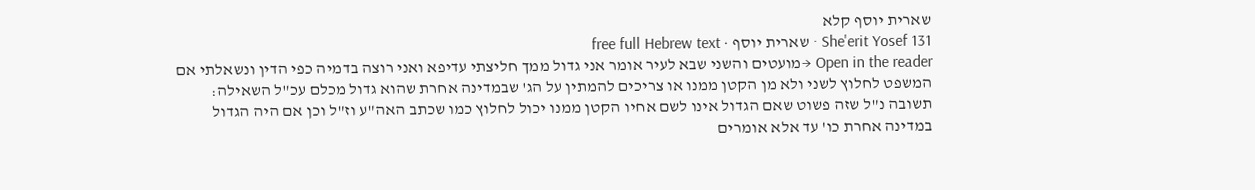שארית יוסף קלא
She'erit Yosef 131 · שארית יוסף · free full Hebrew text
Open in the reader →מועטים והשני שבא לעיר אומר אני גדול ממך חליצתי עדיפא ואני רוצה בדמיה כפי הדין ונשאלתי אם המשפט לחלוץ לשני ולא מן הקטן ממנו או צריכים להמתין על הג' שבמדינה אחרת שהוא גדול מכלם עכ"ל השאילה: תשובה נ"ל שזה פשוט שאם הגדול אינו לשם אחיו הקטן ממנו יכול לחלוץ כמו שכתב האה"ע וז"ל וכן אם היה הגדול במדינה אחרת כו' עד אלא אומרים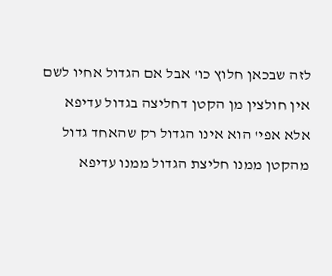לזה שבכאן חלוץ כו' אבל אם הגדול אחיו לשם אין חולצין מן הקטן דחליצה בגדול עדיפא אלא אפי' הוא אינו הגדול רק שהאחד גדול מהקטן ממנו חליצת הגדול ממנו עדיפא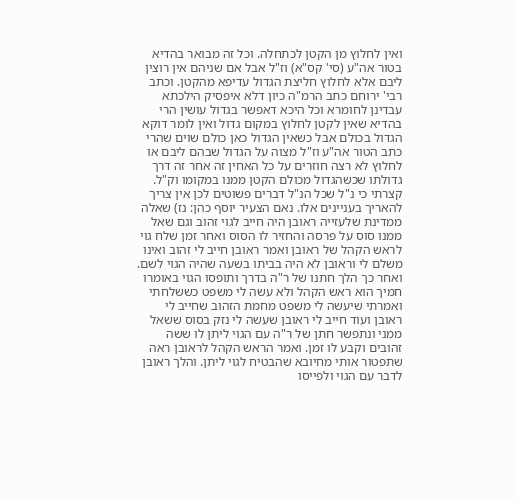ואין לחלוץ מן הקטן לכתחלה. וכל זה מבואר בהדיא בטור אה"ע (סי' קס"א) וז"ל אבל אם שניהם אין רוצין ליבם אלא לחלוץ חליצת הגדול עדיפא מהקטן. וכתב רבי' ירוחם כתב הרמ"ה כיון דלא איפסיק הילכתא עבדינן לחומרא וכל היכא דאפשר בגדול עושין הרי בהדיא שאין לקטן לחלוץ במקום גדול ואין לומר דוקא הגדול בכולם אבל כשאין הגדול כאן כולם שוים שהרי כתב הטור אה"ע וז"ל מצוה על הגדול שבהם ליבם או לחלוץ לא רצה חוזרים על כל האחין זה אחר זה דרך גדולתו שכשהגדול מכולם הקטן ממנו במקומו וק"ל. קצרתי כי נ"ל שכל הנ"ל דברים פשוטים לכן אין צריך להאריך בעניינים אלו. נאם הצעיר יוסף כהן: נז) שאלה ממדינת שלעזייה ראובן היה חייב לגוי זהוב וגם שאל ממנו סוס על פרסה והחזיר לו הסוס ואחר זמן שלח גוי לראש הקהל של ראובן ואמר ראובן חייב לי זהוב ואינו משלם לי וראובן לא היה בביתו בשעה שהיה הגוי לשם. ואחר כך הלך חתנו של ר"ה בדרך ותופסו הגוי באומרו חמיך הוא ראש הקהל ולא עשה לי משפט כששלחתי ואמרתי שיעשה לי משפט מחמת הזהוב שחייב לי ראובן ועוד חייב לי ראובן שעשה לי נזק בסוס ששאל ממני ונתפשר חתן של ר"ה עם הגוי ליתן לו ששה זהובים וקבע לו זמן. ואמר הראש הקהל לראובן ראה שתפטור אותי מחיובא שהבטיח לגוי ליתן. והלך ראובן לדבר עם הגוי ולפייסו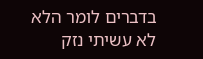בדברים לומר הלא לא עשיתי נזק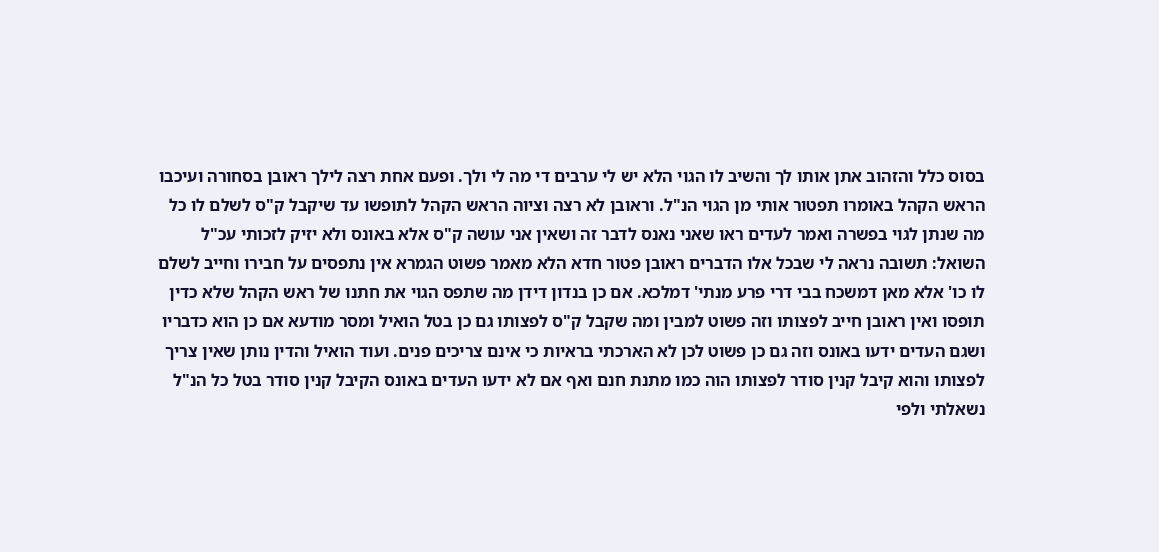בסוס כלל והזהוב אתן אותו לך והשיב לו הגוי הלא יש לי ערבים די מה לי ולך. ופעם אחת רצה לילך ראובן בסחורה ועיכבו הראש הקהל באומרו תפטור אותי מן הגוי הנ"ל. וראובן לא רצה וציוה הראש הקהל לתופשו עד שיקבל ק"ס לשלם לו כל מה שנתן לגוי בפשרה ואמר לעדים ראו שאני נאנס לדבר זה ושאין אני עושה ק"ס אלא באונס ולא יזיק לזכותי עכ"ל השואל: תשובה נראה לי שבכל אלו הדברים ראובן פטור חדא הלא מאמר פשוט הגמרא אין נתפסים על חבירו וחייב לשלם לו כו' אלא מאן דמשכח בבי דרי פרע מנתי' דמלכא. אם כן בנדון דידן מה שתפס הגוי את חתנו של ראש הקהל שלא כדין תופסו ואין ראובן חייב לפצותו וזה פשוט למבין ומה שקבל ק"ס לפצותו גם כן בטל הואיל ומסר מודעא אם כן הוא כדבריו ושגם העדים ידעו באונס וזה גם כן פשוט לכן לא הארכתי בראיות כי אינם צריכים פנים. ועוד הואיל והדין נותן שאין צריך לפצותו והוא קיבל קנין סודר לפצותו הוה כמו מתנת חנם ואף אם לא ידעו העדים באונס הקיבל קנין סודר בטל כל הנ"ל נשאלתי ולפי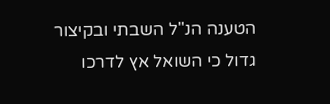הטענה הנ"ל השבתי ובקיצור גדול כי השואל אץ לדרכו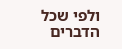ולפי שכל הדברים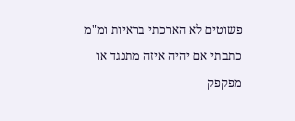פשוטים לא הארכתי בראיות ומ"מ כתבתי אם יהיה איזה מתנגד או מפקפק